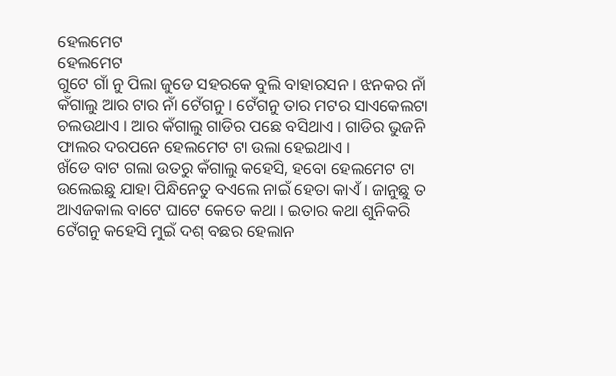ହେଲମେଟ
ହେଲମେଟ
ଗୁଟେ ଗାଁ ନୁ ପିଲା ଜୁଡେ ସହରକେ ବୁଲି ବାହାରସନ । ଝନକର ନାଁ କଁଗାଲୁ ଆର ଟାର ନାଁ ଟେଁଗନୁ । ଟେଁଗନୁ ତାର ମଟର ସାଏକେଲଟା ଚଲଉଥାଏ । ଆର କଁଗାଲୁ ଗାଡିର ପଛେ ବସିଥାଏ । ଗାଡିର ଭୁଜନି ଫାଲର ଦରପନେ ହେଲମେଟ ଟା ଉଲା ହେଇଥାଏ ।
ଖଁଡେ ବାଟ ଗଲା ଉତରୁ କଁଗାଲୁ କହେସି, ହବୋ ହେଲମେଟ ଟା ଉଲେଇଛୁ ଯାହା ପିନ୍ଧିନେତୁ ବଏଲେ ନାଇଁ ହେତା କାଏଁ । ଜାନୁଛୁ ତ ଆଏଜକାଲ ବାଟେ ଘାଟେ କେତେ କଥା । ଇତାର କଥା ଶୁନିକରି ଟେଁଗନୁ କହେସି ମୁଇଁ ଦଶ୍ ବଛର ହେଲାନ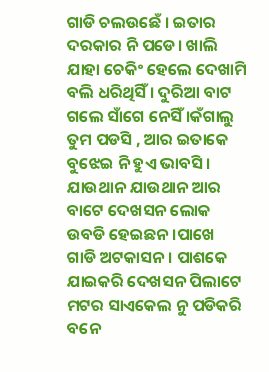ଗାଡି ଚଲଉଛେଁ । ଇତାର ଦରକାର ନି ପଡେ। ଖାଲି ଯାହା ଚେକିଂ ହେଲେ ଦେଖାମି ବଲି ଧରିଥିସିଁ । ଦୁରିଆ ବାଟ ଗଲେ ସାଁଗେ ନେସିଁ ।କଁଗାଲୁ ତୁମ ପଡସି , ଆର ଇତାକେ ବୁଝେଇ ନି ହୁଏ ଭାବସି ।
ଯାଉଥାନ ଯାଉଥାନ ଆର ବାଟେ ଦେଖସନ ଲୋକ ଉବଡି ହେଇଛନ ।ପାଖେ ଗାଡି ଅଟକାସନ। ପାଶକେ ଯାଇକରି ଦେଖସନ ପିଲାଟେ ମଟର ସାଏକେଲ ନୁ ପଡିକରି ବନେ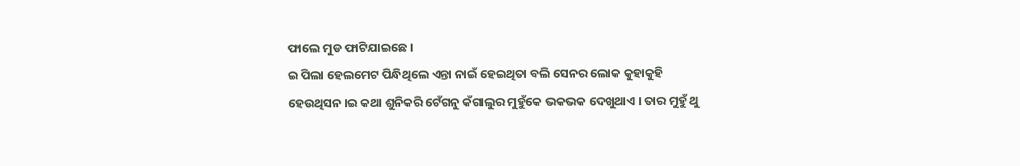ଫାଲେ ମୁଡ ଫାଟିଯାଇଛେ ।
ଇ ପିଲା ହେଲମେଟ ପିନ୍ଧିଥିଲେ ଏନ୍ତା ନାଇଁ ହେଇଥିତା ବଲି ସେନର ଲୋକ କୁହାକୁହି ହେଉଥିସନ ।ଇ କଥା ଶୁନିକରି ଟେଁଗନୁ କଁଗାଲୁର ମୁହୁଁକେ ଭକଭକ ଦେଖୁଥାଏ । ତାର ମୁହୁଁ ଥୁ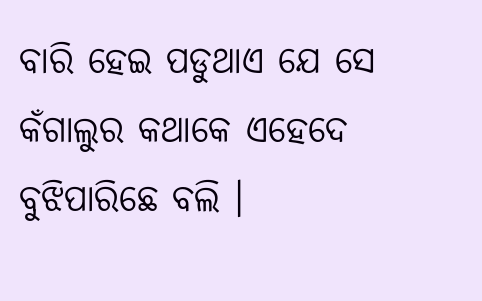ବାରି ହେଇ ପଡୁଥାଏ ଯେ ସେ କଁଗାଲୁର କଥାକେ ଏହେଦେ ବୁଝିପାରିଛେ ବଲି ।